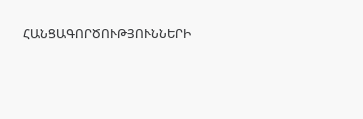ՀԱՆՑԱԳՈՐԾՈՒԹՅՈՒՆՆԵՐԻ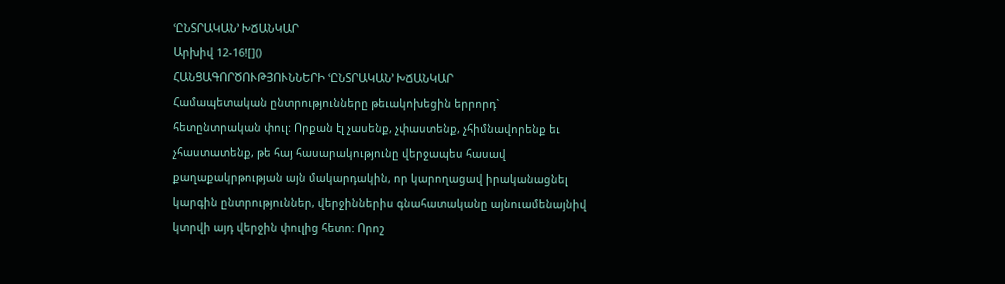ՙԸՆՏՐԱԿԱՆ՚ ԽՃԱՆԿԱՐ
Արխիվ 12-16![]()
ՀԱՆՑԱԳՈՐԾՈՒԹՅՈՒՆՆԵՐԻ ՙԸՆՏՐԱԿԱՆ՚ ԽՃԱՆԿԱՐ
Համապետական ընտրությունները թեւակոխեցին երրորդ` հետընտրական փուլ: Որքան էլ չասենք, չփաստենք, չհիմնավորենք եւ չհաստատենք, թե հայ հասարակությունը վերջապես հասավ քաղաքակրթության այն մակարդակին, որ կարողացավ իրականացնել կարգին ընտրություններ, վերջիններիս գնահատականը այնուամենայնիվ կտրվի այդ վերջին փուլից հետո: Որոշ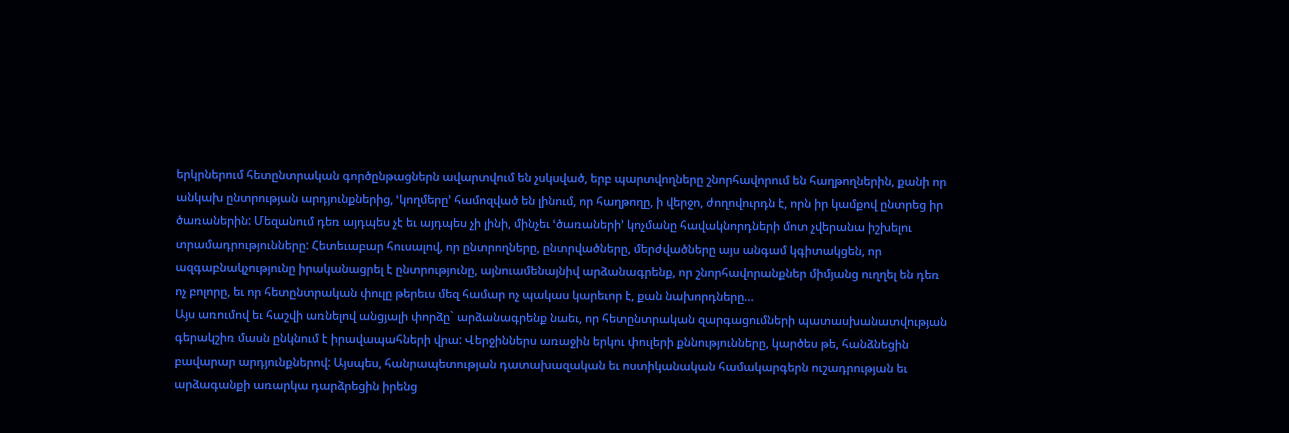երկրներում հետընտրական գործընթացներն ավարտվում են չսկսված, երբ պարտվողները շնորհավորում են հաղթողներին, քանի որ անկախ ընտրության արդյունքներից, ՙկողմերը՚ համոզված են լինում, որ հաղթողը, ի վերջո, ժողովուրդն է, որն իր կամքով ընտրեց իր ծառաներին: Մեզանում դեռ այդպես չէ եւ այդպես չի լինի, մինչեւ ՙծառաների՚ կոչմանը հավակնորդների մոտ չվերանա իշխելու տրամադրությունները: Հետեւաբար հուսալով, որ ընտրողները, ընտրվածները, մերժվածները այս անգամ կգիտակցեն, որ ազգաբնակչությունը իրականացրել է ընտրությունը, այնուամենայնիվ արձանագրենք, որ շնորհավորանքներ միմյանց ուղղել են դեռ ոչ բոլորը, եւ որ հետընտրական փուլը թերեւս մեզ համար ոչ պակաս կարեւոր է, քան նախորդները…
Այս առումով եւ հաշվի առնելով անցյալի փորձը` արձանագրենք նաեւ, որ հետընտրական զարգացումների պատասխանատվության գերակշիռ մասն ընկնում է իրավապահների վրա: Վերջիններս առաջին երկու փուլերի քննությունները, կարծես թե, հանձնեցին բավարար արդյունքներով: Այսպես, հանրապետության դատախազական եւ ոստիկանական համակարգերն ուշադրության եւ արձագանքի առարկա դարձրեցին իրենց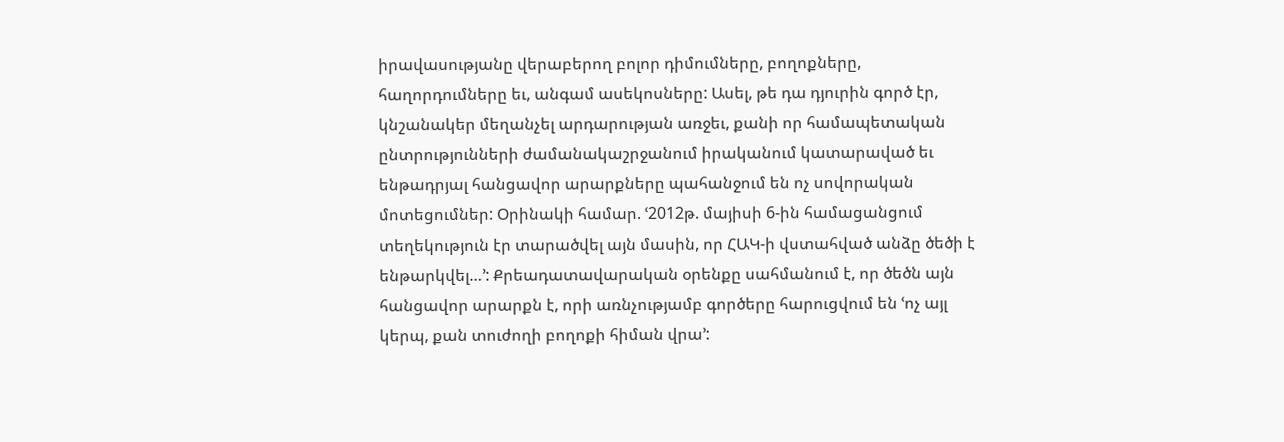իրավասությանը վերաբերող բոլոր դիմումները, բողոքները, հաղորդումները եւ, անգամ ասեկոսները: Ասել, թե դա դյուրին գործ էր, կնշանակեր մեղանչել արդարության առջեւ, քանի որ համապետական ընտրությունների ժամանակաշրջանում իրականում կատարաված եւ ենթադրյալ հանցավոր արարքները պահանջում են ոչ սովորական մոտեցումներ: Օրինակի համար. ՙ2012թ. մայիսի 6-ին համացանցում տեղեկություն էր տարածվել այն մասին, որ ՀԱԿ-ի վստահված անձը ծեծի է ենթարկվել…՚: Քրեադատավարական օրենքը սահմանում է, որ ծեծն այն հանցավոր արարքն է, որի առնչությամբ գործերը հարուցվում են ՙոչ այլ կերպ, քան տուժողի բողոքի հիման վրա՚: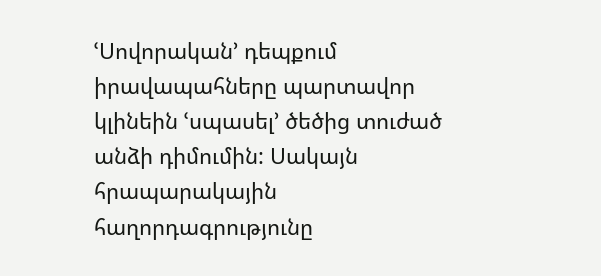ՙՍովորական՚ դեպքում իրավապահները պարտավոր կլինեին ՙսպասել՚ ծեծից տուժած անձի դիմումին: Սակայն հրապարակային հաղորդագրությունը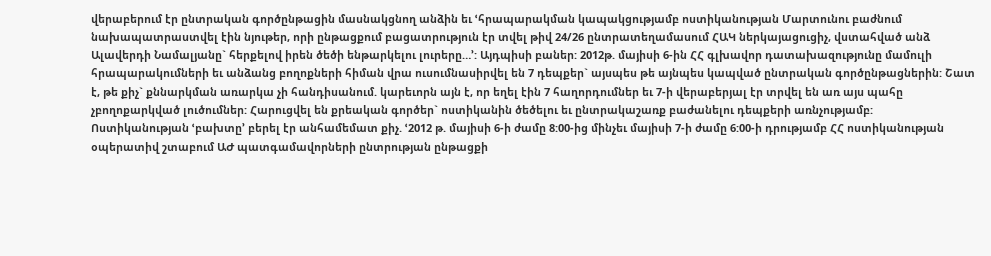վերաբերում էր ընտրական գործընթացին մասնակցնող անձին եւ ՙհրապարակման կապակցությամբ ոստիկանության Մարտունու բաժնում նախապատրաստվել էին նյութեր, որի ընթացքում բացատրություն էր տվել թիվ 24/26 ընտրատեղամասում ՀԱԿ ներկայացուցիչ, վստահված անձ Ալավերդի Նամալյանը` հերքելով իրեն ծեծի ենթարկելու լուրերը…՚: Այդպիսի բաներ: 2012թ. մայիսի 6-ին ՀՀ գլխավոր դատախազությունը մամուլի հրապարակումների եւ անձանց բողոքների հիման վրա ուսումնասիրվել են 7 դեպքեր` այսպես թե այնպես կապված ընտրական գործընթացներին: Շատ է, թե քիչ` քննարկման առարկա չի հանդիսանում. կարեւորն այն է, որ եղել էին 7 հաղորդումներ եւ 7-ի վերաբերյալ էր տրվել են առ այս պահը չբողոքարկված լուծումներ: Հարուցվել են քրեական գործեր` ոստիկանին ծեծելու եւ ընտրակաշառք բաժանելու դեպքերի առնչությամբ:
Ոստիկանության ՙբախտը՚ բերել էր անհամեմատ քիչ. ՙ2012 թ. մայիսի 6-ի ժամը 8:00-ից մինչեւ մայիսի 7-ի ժամը 6:00-ի դրությամբ ՀՀ ոստիկանության օպերատիվ շտաբում ԱԺ պատգամավորների ընտրության ընթացքի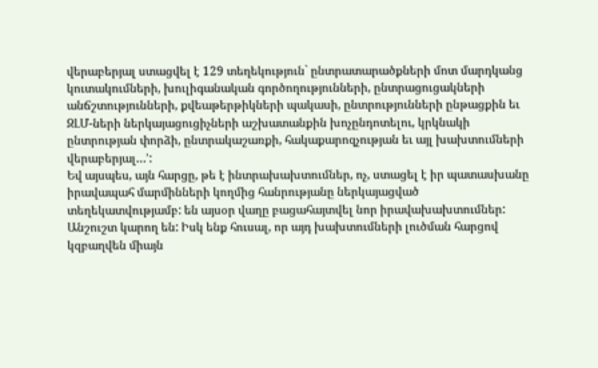վերաբերյալ ստացվել է 129 տեղեկություն` ընտրատարածքների մոտ մարդկանց կուտակումների, խուլիգանական գործողությունների, ընտրացուցակների անճշտությունների, քվեաթերթիկների պակասի, ընտրությունների ընթացքին եւ ԶԼՄ-ների ներկայացուցիչների աշխատանքին խոչընդոտելու, կրկնակի ընտրության փորձի, ընտրակաշառքի, հակաքարոզչության եւ այլ խախտումների վերաբերյալ…՚:
Եվ այսպես, այն հարցը, թե է ինտրախախտումներ, ոչ, ստացել է իր պատասխանը իրավապահ մարմինների կողմից հանրությանը ներկայացված տեղեկատվությամբ: են այսօր վաղը բացահայտվել նոր իրավախախտումներ: Անշուշտ կարող են: Իսկ ենք հուսալ, որ այդ խախտումների լուծման հարցով կզբաղվեն միայն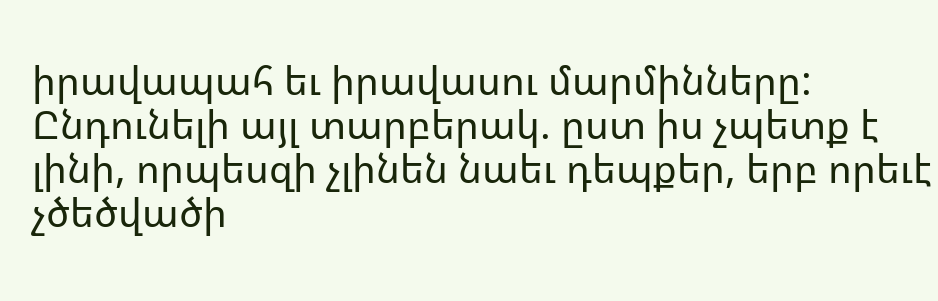իրավապահ եւ իրավասու մարմինները: Ընդունելի այլ տարբերակ. ըստ իս չպետք է լինի, որպեսզի չլինեն նաեւ դեպքեր, երբ որեւէ չծեծվածի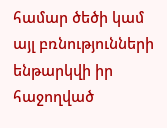համար ծեծի կամ այլ բռնությունների ենթարկվի իր հաջողված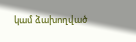կամ ձախողված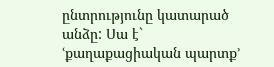ընտրությունը կատարած անձը: Սա է` ՙքաղաքացիական պարտք՚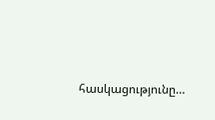հասկացությունը…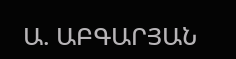Ա. ԱԲԳԱՐՅԱՆ